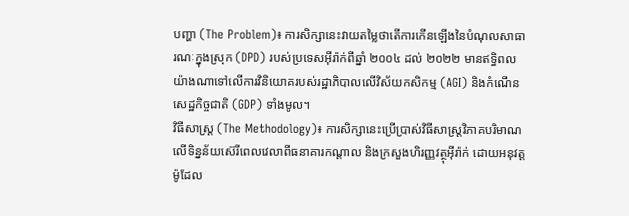បញ្ហា (The Problem)៖ ការសិក្សានេះវាយតម្លៃថាតើការកើនឡើងនៃបំណុលសាធារណៈក្នុងស្រុក (DPD) របស់ប្រទេសអ៊ីរ៉ាក់ពីឆ្នាំ ២០០៤ ដល់ ២០២២ មានឥទ្ធិពលយ៉ាងណាទៅលើការវិនិយោគរបស់រដ្ឋាភិបាលលើវិស័យកសិកម្ម (AGI) និងកំណើនសេដ្ឋកិច្ចជាតិ (GDP) ទាំងមូល។
វិធីសាស្ត្រ (The Methodology)៖ ការសិក្សានេះប្រើប្រាស់វិធីសាស្ត្រវិភាគបរិមាណលើទិន្នន័យស៊េរីពេលវេលាពីធនាគារកណ្តាល និងក្រសួងហិរញ្ញវត្ថុអ៊ីរ៉ាក់ ដោយអនុវត្តម៉ូដែល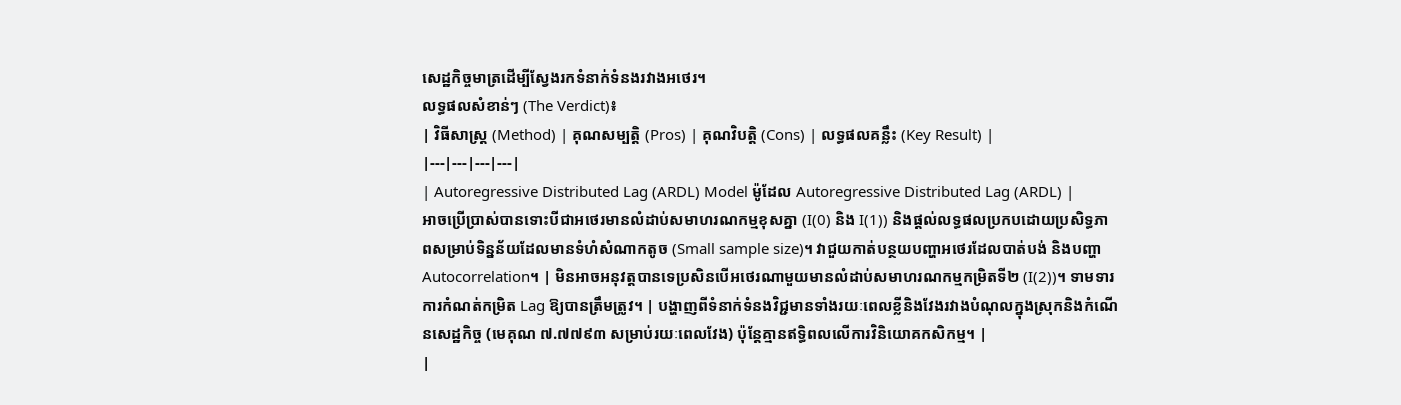សេដ្ឋកិច្ចមាត្រដើម្បីស្វែងរកទំនាក់ទំនងរវាងអថេរ។
លទ្ធផលសំខាន់ៗ (The Verdict)៖
| វិធីសាស្ត្រ (Method) | គុណសម្បត្តិ (Pros) | គុណវិបត្តិ (Cons) | លទ្ធផលគន្លឹះ (Key Result) |
|---|---|---|---|
| Autoregressive Distributed Lag (ARDL) Model ម៉ូដែល Autoregressive Distributed Lag (ARDL) |
អាចប្រើប្រាស់បានទោះបីជាអថេរមានលំដាប់សមាហរណកម្មខុសគ្នា (I(0) និង I(1)) និងផ្តល់លទ្ធផលប្រកបដោយប្រសិទ្ធភាពសម្រាប់ទិន្នន័យដែលមានទំហំសំណាកតូច (Small sample size)។ វាជួយកាត់បន្ថយបញ្ហាអថេរដែលបាត់បង់ និងបញ្ហា Autocorrelation។ | មិនអាចអនុវត្តបានទេប្រសិនបើអថេរណាមួយមានលំដាប់សមាហរណកម្មកម្រិតទី២ (I(2))។ ទាមទារការកំណត់កម្រិត Lag ឱ្យបានត្រឹមត្រូវ។ | បង្ហាញពីទំនាក់ទំនងវិជ្ជមានទាំងរយៈពេលខ្លីនិងវែងរវាងបំណុលក្នុងស្រុកនិងកំណើនសេដ្ឋកិច្ច (មេគុណ ៧.៧៧៩៣ សម្រាប់រយៈពេលវែង) ប៉ុន្តែគ្មានឥទ្ធិពលលើការវិនិយោគកសិកម្ម។ |
|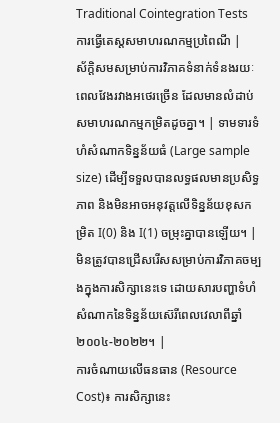Traditional Cointegration Tests ការធ្វើតេស្តសមាហរណកម្មប្រពៃណី |
ស័ក្តិសមសម្រាប់ការវិភាគទំនាក់ទំនងរយៈពេលវែងរវាងអថេរច្រើន ដែលមានលំដាប់សមាហរណកម្មកម្រិតដូចគ្នា។ | ទាមទារទំហំសំណាកទិន្នន័យធំ (Large sample size) ដើម្បីទទួលបានលទ្ធផលមានប្រសិទ្ធភាព និងមិនអាចអនុវត្តលើទិន្នន័យខុសកម្រិត I(0) និង I(1) ចម្រុះគ្នាបានឡើយ។ | មិនត្រូវបានជ្រើសរើសសម្រាប់ការវិភាគចម្បងក្នុងការសិក្សានេះទេ ដោយសារបញ្ហាទំហំសំណាកនៃទិន្នន័យស៊េរីពេលវេលាពីឆ្នាំ២០០៤-២០២២។ |
ការចំណាយលើធនធាន (Resource Cost)៖ ការសិក្សានេះ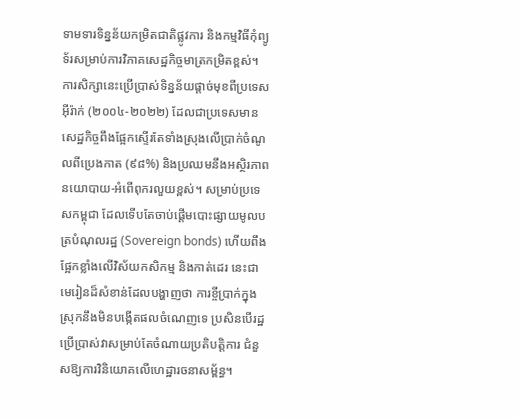ទាមទារទិន្នន័យកម្រិតជាតិផ្លូវការ និងកម្មវិធីកុំព្យូទ័រសម្រាប់ការវិភាគសេដ្ឋកិច្ចមាត្រកម្រិតខ្ពស់។
ការសិក្សានេះប្រើប្រាស់ទិន្នន័យផ្តាច់មុខពីប្រទេសអ៊ីរ៉ាក់ (២០០៤-២០២២) ដែលជាប្រទេសមានសេដ្ឋកិច្ចពឹងផ្អែកស្ទើរតែទាំងស្រុងលើប្រាក់ចំណូលពីប្រេងកាត (៩៨%) និងប្រឈមនឹងអស្ថិរភាពនយោបាយ-អំពើពុករលួយខ្ពស់។ សម្រាប់ប្រទេសកម្ពុជា ដែលទើបតែចាប់ផ្តើមបោះផ្សាយមូលបត្របំណុលរដ្ឋ (Sovereign bonds) ហើយពឹងផ្អែកខ្លាំងលើវិស័យកសិកម្ម និងកាត់ដេរ នេះជាមេរៀនដ៏សំខាន់ដែលបង្ហាញថា ការខ្ចីប្រាក់ក្នុងស្រុកនឹងមិនបង្កើតផលចំណេញទេ ប្រសិនបើរដ្ឋប្រើប្រាស់វាសម្រាប់តែចំណាយប្រតិបត្តិការ ជំនួសឱ្យការវិនិយោគលើហេដ្ឋារចនាសម្ព័ន្ធ។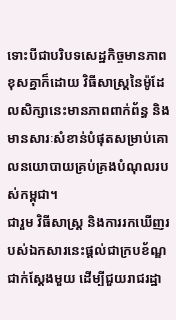ទោះបីជាបរិបទសេដ្ឋកិច្ចមានភាពខុសគ្នាក៏ដោយ វិធីសាស្ត្រនៃម៉ូដែលសិក្សានេះមានភាពពាក់ព័ន្ធ និងមានសារៈសំខាន់បំផុតសម្រាប់គោលនយោបាយគ្រប់គ្រងបំណុលរបស់កម្ពុជា។
ជារួម វិធីសាស្ត្រ និងការរកឃើញរបស់ឯកសារនេះផ្តល់ជាក្របខ័ណ្ឌជាក់ស្តែងមួយ ដើម្បីជួយរាជរដ្ឋា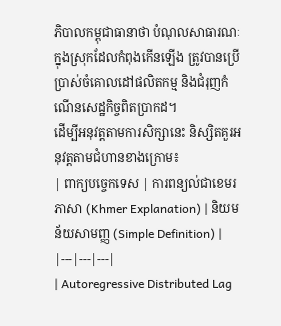ភិបាលកម្ពុជាធានាថា បំណុលសាធារណៈក្នុងស្រុកដែលកំពុងកើនឡើង ត្រូវបានប្រើប្រាស់ចំគោលដៅផលិតកម្ម និងជំរុញកំណើនសេដ្ឋកិច្ចពិតប្រាកដ។
ដើម្បីអនុវត្តតាមការសិក្សានេះ និស្សិតគួរអនុវត្តតាមជំហានខាងក្រោម៖
| ពាក្យបច្ចេកទេស | ការពន្យល់ជាខេមរភាសា (Khmer Explanation) | និយមន័យសាមញ្ញ (Simple Definition) |
|---|---|---|
| Autoregressive Distributed Lag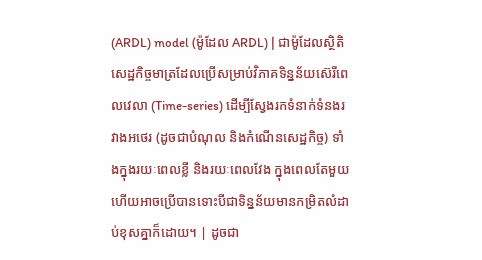(ARDL) model (ម៉ូដែល ARDL) | ជាម៉ូដែលស្ថិតិសេដ្ឋកិច្ចមាត្រដែលប្រើសម្រាប់វិភាគទិន្នន័យស៊េរីពេលវេលា (Time-series) ដើម្បីស្វែងរកទំនាក់ទំនងរវាងអថេរ (ដូចជាបំណុល និងកំណើនសេដ្ឋកិច្ច) ទាំងក្នុងរយៈពេលខ្លី និងរយៈពេលវែង ក្នុងពេលតែមួយ ហើយអាចប្រើបានទោះបីជាទិន្នន័យមានកម្រិតលំដាប់ខុសគ្នាក៏ដោយ។ | ដូចជា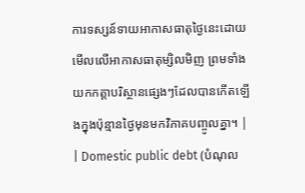ការទស្សន៍ទាយអាកាសធាតុថ្ងៃនេះដោយមើលលើអាកាសធាតុម្សិលមិញ ព្រមទាំងយកកត្តាបរិស្ថានផ្សេងៗដែលបានកើតឡើងក្នុងប៉ុន្មានថ្ងៃមុនមកវិភាគបញ្ចូលគ្នា។ |
| Domestic public debt (បំណុល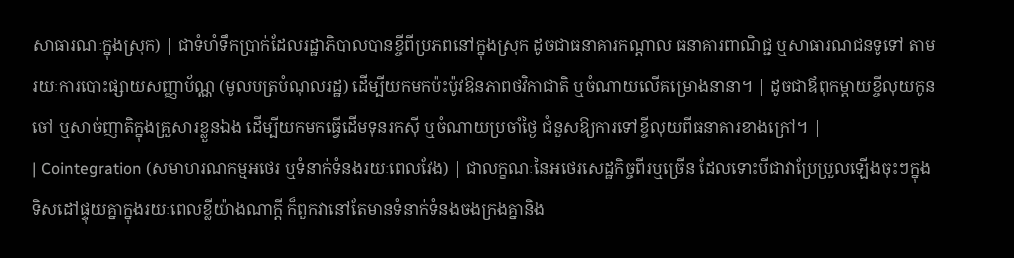សាធារណៈក្នុងស្រុក) | ជាទំហំទឹកប្រាក់ដែលរដ្ឋាភិបាលបានខ្ចីពីប្រភពនៅក្នុងស្រុក ដូចជាធនាគារកណ្តាល ធនាគារពាណិជ្ជ ឬសាធារណជនទូទៅ តាមរយៈការបោះផ្សាយសញ្ញាប័ណ្ណ (មូលបត្របំណុលរដ្ឋ) ដើម្បីយកមកប៉ះប៉ូវឱនភាពថវិកាជាតិ ឬចំណាយលើគម្រោងនានា។ | ដូចជាឪពុកម្តាយខ្ចីលុយកូនចៅ ឬសាច់ញាតិក្នុងគ្រួសារខ្លួនឯង ដើម្បីយកមកធ្វើដើមទុនរកស៊ី ឬចំណាយប្រចាំថ្ងៃ ជំនួសឱ្យការទៅខ្ចីលុយពីធនាគារខាងក្រៅ។ |
| Cointegration (សមាហរណកម្មអថេរ ឬទំនាក់ទំនងរយៈពេលវែង) | ជាលក្ខណៈនៃអថេរសេដ្ឋកិច្ចពីរឬច្រើន ដែលទោះបីជាវាប្រែប្រួលឡើងចុះៗក្នុងទិសដៅផ្ទុយគ្នាក្នុងរយៈពេលខ្លីយ៉ាងណាក្តី ក៏ពួកវានៅតែមានទំនាក់ទំនងចងក្រងគ្នានិង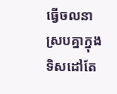ធ្វើចលនាស្របគ្នាក្នុងទិសដៅតែ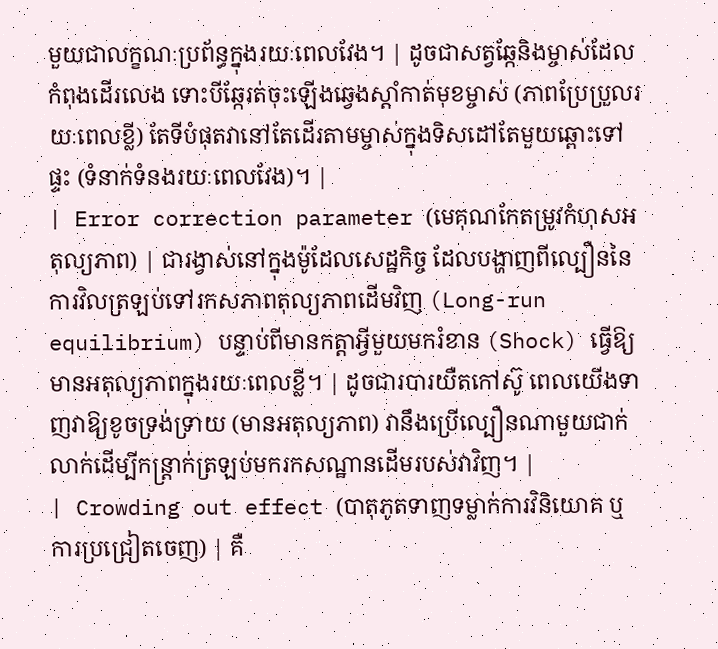មួយជាលក្ខណៈប្រព័ន្ធក្នុងរយៈពេលវែង។ | ដូចជាសត្វឆ្កែនិងម្ចាស់ដែលកំពុងដើរលេង ទោះបីឆ្កែរត់ចុះឡើងឆ្វេងស្តាំកាត់មុខម្ចាស់ (ភាពប្រែប្រួលរយៈពេលខ្លី) តែទីបំផុតវានៅតែដើរតាមម្ចាស់ក្នុងទិសដៅតែមួយឆ្ពោះទៅផ្ទះ (ទំនាក់ទំនងរយៈពេលវែង)។ |
| Error correction parameter (មេគុណកែតម្រូវកំហុសអតុល្យភាព) | ជារង្វាស់នៅក្នុងម៉ូដែលសេដ្ឋកិច្ច ដែលបង្ហាញពីល្បឿននៃការវិលត្រឡប់ទៅរកសភាពតុល្យភាពដើមវិញ (Long-run equilibrium) បន្ទាប់ពីមានកត្តាអ្វីមួយមករំខាន (Shock) ធ្វើឱ្យមានអតុល្យភាពក្នុងរយៈពេលខ្លី។ | ដូចជារបារយឺតកៅស៊ូ ពេលយើងទាញវាឱ្យខូចទ្រង់ទ្រាយ (មានអតុល្យភាព) វានឹងប្រើល្បឿនណាមួយជាក់លាក់ដើម្បីកន្ត្រាក់ត្រឡប់មករកសណ្ឋានដើមរបស់វាវិញ។ |
| Crowding out effect (បាតុភូតទាញទម្លាក់ការវិនិយោគ ឬការប្រជ្រៀតចេញ) | គឺ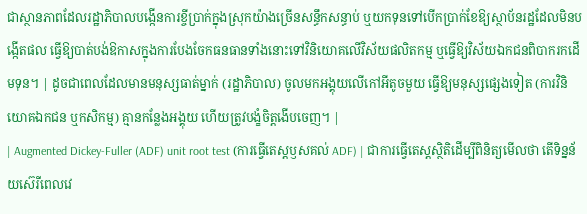ជាស្ថានភាពដែលរដ្ឋាភិបាលបង្កើនការខ្ចីប្រាក់ក្នុងស្រុកយ៉ាងច្រើនសន្ធឹកសន្ធាប់ ឬយកទុនទៅបើកប្រាក់ខែឱ្យស្ថាប័នរដ្ឋដែលមិនបង្កើតផល ធ្វើឱ្យបាត់បង់ឱកាសក្នុងការបែងចែកធនធានទាំងនោះទៅវិនិយោគលើវិស័យផលិតកម្ម ឬធ្វើឱ្យវិស័យឯកជនពិបាករកដើមទុន។ | ដូចជាពេលដែលមានមនុស្សធាត់ម្នាក់ (រដ្ឋាភិបាល) ចូលមកអង្គុយលើកៅអីតូចមួយ ធ្វើឱ្យមនុស្សផ្សេងទៀត (ការវិនិយោគឯកជន ឬកសិកម្ម) គ្មានកន្លែងអង្គុយ ហើយត្រូវបង្ខំចិត្តងើបចេញ។ |
| Augmented Dickey-Fuller (ADF) unit root test (ការធ្វើតេស្តឫសគល់ ADF) | ជាការធ្វើតេស្តស្ថិតិដើម្បីពិនិត្យមើលថា តើទិន្នន័យស៊េរីពេលវេ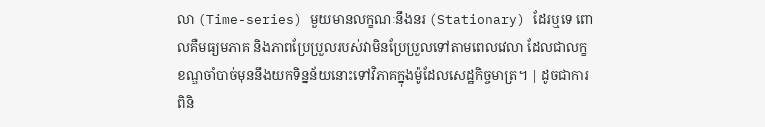លា (Time-series) មួយមានលក្ខណៈនឹងនរ (Stationary) ដែរឬទេ ពោលគឺមធ្យមភាគ និងភាពប្រែប្រួលរបស់វាមិនប្រែប្រួលទៅតាមពេលវេលា ដែលជាលក្ខខណ្ឌចាំបាច់មុននឹងយកទិន្នន័យនោះទៅវិភាគក្នុងម៉ូដែលសេដ្ឋកិច្ចមាត្រ។ | ដូចជាការពិនិ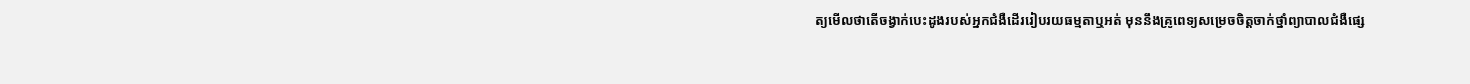ត្យមើលថាតើចង្វាក់បេះដូងរបស់អ្នកជំងឺដើររៀបរយធម្មតាឬអត់ មុននឹងគ្រូពេទ្យសម្រេចចិត្តចាក់ថ្នាំព្យាបាលជំងឺផ្សេ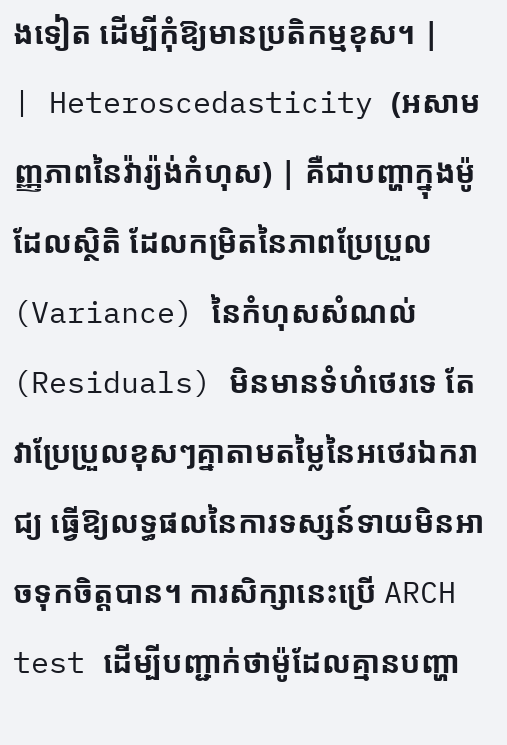ងទៀត ដើម្បីកុំឱ្យមានប្រតិកម្មខុស។ |
| Heteroscedasticity (អសាមញ្ញភាពនៃវ៉ារ្យ៉ង់កំហុស) | គឺជាបញ្ហាក្នុងម៉ូដែលស្ថិតិ ដែលកម្រិតនៃភាពប្រែប្រួល (Variance) នៃកំហុសសំណល់ (Residuals) មិនមានទំហំថេរទេ តែវាប្រែប្រួលខុសៗគ្នាតាមតម្លៃនៃអថេរឯករាជ្យ ធ្វើឱ្យលទ្ធផលនៃការទស្សន៍ទាយមិនអាចទុកចិត្តបាន។ ការសិក្សានេះប្រើ ARCH test ដើម្បីបញ្ជាក់ថាម៉ូដែលគ្មានបញ្ហា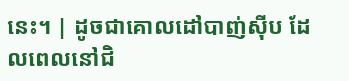នេះ។ | ដូចជាគោលដៅបាញ់ស៊ីប ដែលពេលនៅជិ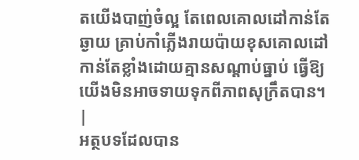តយើងបាញ់ចំល្អ តែពេលគោលដៅកាន់តែឆ្ងាយ គ្រាប់កាំភ្លើងរាយប៉ាយខុសគោលដៅកាន់តែខ្លាំងដោយគ្មានសណ្តាប់ធ្នាប់ ធ្វើឱ្យយើងមិនអាចទាយទុកពីភាពសុក្រឹតបាន។ |
អត្ថបទដែលបាន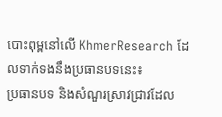បោះពុម្ពនៅលើ KhmerResearch ដែលទាក់ទងនឹងប្រធានបទនេះ៖
ប្រធានបទ និងសំណួរស្រាវជ្រាវដែល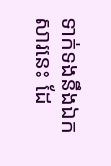ទាក់ទងនឹងឯកសារនេះ ដែ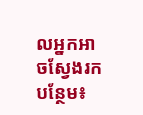លអ្នកអាចស្វែងរកបន្ថែម៖